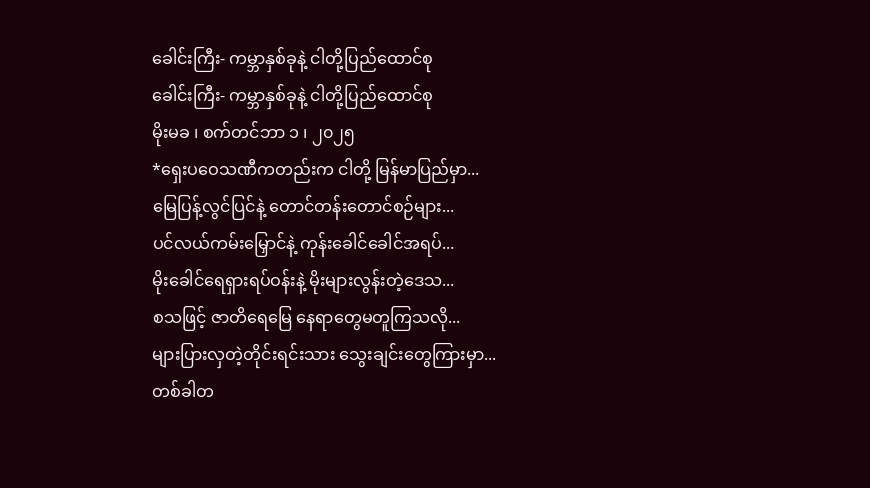ခေါင်းကြီး- ကမ္ဘာနှစ်ခုနဲ့ ငါတို့ပြည်ထောင်စု
ခေါင်းကြီး- ကမ္ဘာနှစ်ခုနဲ့ ငါတို့ပြည်ထောင်စု
မိုးမခ ၊ စက်တင်ဘာ ၁ ၊ ၂၀၂၅
*ရှေးပဝေသဏီကတည်းက ငါတို့ မြန်မာပြည်မှာ...
မြေပြန့်လွင်ပြင်နဲ့ တောင်တန်းတောင်စဉ်များ...
ပင်လယ်ကမ်းမြှောင်နဲ့ ကုန်းခေါင်ခေါင်အရပ်...
မိုးခေါင်ရေရှားရပ်ဝန်းနဲ့ မိုးများလွန်းတဲ့ဒေသ...
စသဖြင့် ဇာတိရေမြေ နေရာတွေမတူကြသလို...
များပြားလှတဲ့တိုင်းရင်းသား သွေးချင်းတွေကြားမှာ...
တစ်ခါတ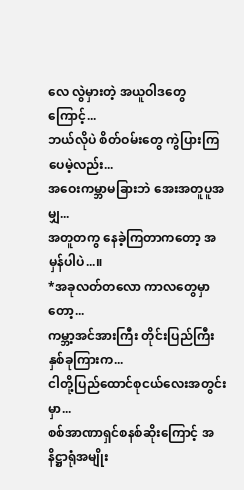လေ လွဲမှားတဲ့ အယူဝါဒတွေကြောင့်...
ဘယ်လိုပဲ စိတ်ဝမ်းတွေ ကွဲပြားကြပေမဲ့လည်း...
အဝေးကမ္ဘာမခြားဘဲ အေးအတူပူအမျှ...
အတူတကွ နေခဲ့ကြတာကတော့ အမှန်ပါပဲ...။
*အခုလတ်တလော ကာလတွေမှာတော့...
ကမ္ဘာ့အင်အားကြီး တိုင်းပြည်ကြီးနှစ်ခုကြားက...
ငါတို့ပြည်ထောင်စုငယ်လေးအတွင်းမှာ...
စစ်အာဏာရှင်စနစ်ဆိုးကြောင့် အနိဋ္ဌာရုံအမျိုး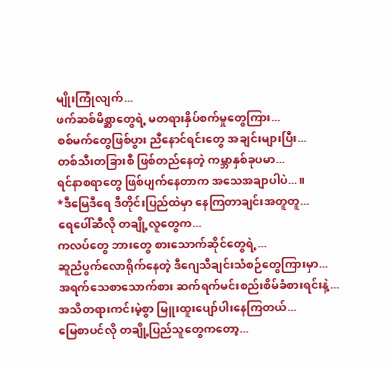မျိုးကြုံလျက်...
ဖက်ဆစ်မိစ္ဆာတွေရဲ့ မတရားနှိပ်စက်မှုတွေကြား...
စစ်မက်တွေဖြစ်ပွား ညီနောင်ရင်းတွေ အချင်းများပြီး...
တစ်သီးတခြားစီ ဖြစ်တည်နေတဲ့ ကမ္ဘာနှစ်ခုပမာ...
ရင်နာစရာတွေ ဖြစ်ပျက်နေတာက အသေအချာပါပဲ...။
*ဒီမြေဒီရေ ဒီတိုင်းပြည်ထဲမှာ နေကြတာချင်းအတူတူ...
ရေပေါ်ဆီလို တချို့လူတွေက...
ကလပ်တွေ ဘားတွေ စားသောက်ဆိုင်တွေရဲ့...
ဆူညံပွက်လောရိုက်နေတဲ့ ဒီဂျေသီချင်းသံစဉ်တွေကြားမှာ...
အရက်သေစာသောက်စား ဆက်ရက်မင်းစည်းစိမ်ခံစားရင်းနဲ့...
အသိတရားကင်းမဲ့စွာ မြူးထူးပျော်ပါးနေကြတယ်...
မြေစာပင်လို တချို့ပြည်သူတွေကတော့...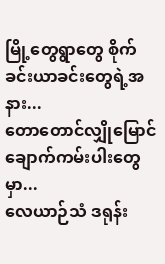မြို့တွေရွာတွေ စိုက်ခင်းယာခင်းတွေရဲ့အနား...
တောတောင်လျှိုမြောင် ချောက်ကမ်းပါးတွေမှာ...
လေယာဉ်သံ ဒရုန်း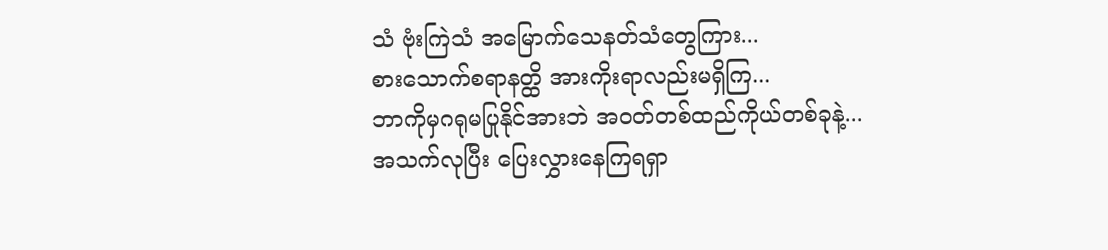သံ ဗုံးကြဲသံ အမြောက်သေနတ်သံတွေကြား...
စားသောက်စရာနတ္ထိ အားကိုးရာလည်းမရှိကြ...
ဘာကိုမှဂရုမပြုနိုင်အားဘဲ အဝတ်တစ်ထည်ကိုယ်တစ်ခုနဲ့...
အသက်လုပြီး ပြေးလွှားနေကြရရှာ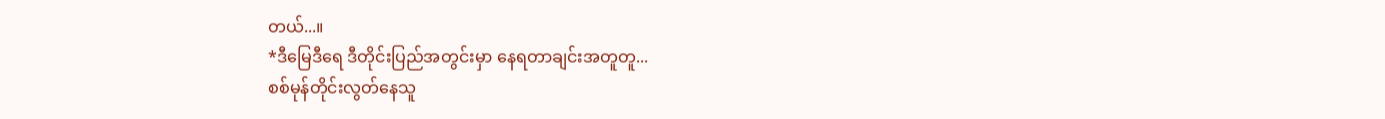တယ်...။
*ဒီမြေဒီရေ ဒီတိုင်းပြည်အတွင်းမှာ နေရတာချင်းအတူတူ...
စစ်မုန်တိုင်းလွတ်နေသူ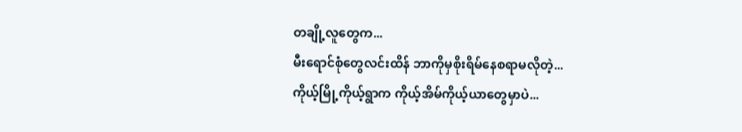တချို့လူတွေက...
မီးရောင်စုံတွေလင်းထိန် ဘာကိုမှစိုးရိမ်နေစရာမလိုတဲ့...
ကိုယ့်မြို့ကိုယ့်ရွာက ကိုယ့်အိမ်ကိုယ့်ယာတွေမှာပဲ...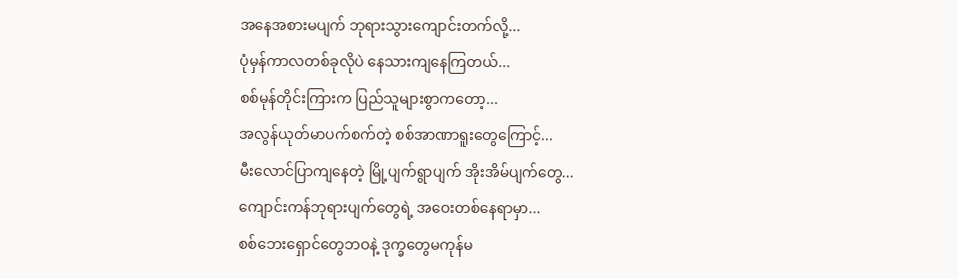အနေအစားမပျက် ဘုရားသွားကျောင်းတက်လို့...
ပုံမှန်ကာလတစ်ခုလိုပဲ နေသားကျနေကြတယ်...
စစ်မုန်တိုင်းကြားက ပြည်သူများစွာကတော့...
အလွန်ယုတ်မာပက်စက်တဲ့ စစ်အာဏာရူးတွေကြောင့်...
မီးလောင်ပြာကျနေတဲ့ မြို့ပျက်ရွာပျက် အိုးအိမ်ပျက်တွေ...
ကျောင်းကန်ဘုရားပျက်တွေရဲ့ အဝေးတစ်နေရာမှာ...
စစ်ဘေးရှောင်တွေဘဝနဲ့ ဒုက္ခတွေမကုန်မ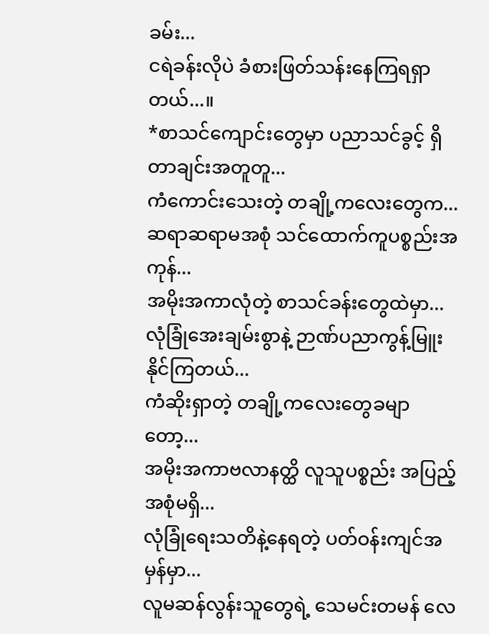ခမ်း...
ငရဲခန်းလိုပဲ ခံစားဖြတ်သန်းနေကြရရှာတယ်...။
*စာသင်ကျောင်းတွေမှာ ပညာသင်ခွင့် ရှိတာချင်းအတူတူ...
ကံကောင်းသေးတဲ့ တချို့ကလေးတွေက...
ဆရာဆရာမအစုံ သင်ထောက်ကူပစ္စည်းအကုန်...
အမိုးအကာလုံတဲ့ စာသင်ခန်းတွေထဲမှာ...
လုံခြုံအေးချမ်းစွာနဲ့ ဉာဏ်ပညာကွန့်မြူးနိုင်ကြတယ်...
ကံဆိုးရှာတဲ့ တချို့ကလေးတွေခမျာတော့...
အမိုးအကာဗလာနတ္ထိ လူသူပစ္စည်း အပြည့်အစုံမရှိ...
လုံခြုံရေးသတိနဲ့နေရတဲ့ ပတ်ဝန်းကျင်အမှန်မှာ...
လူမဆန်လွန်းသူတွေရဲ့ သေမင်းတမန် လေ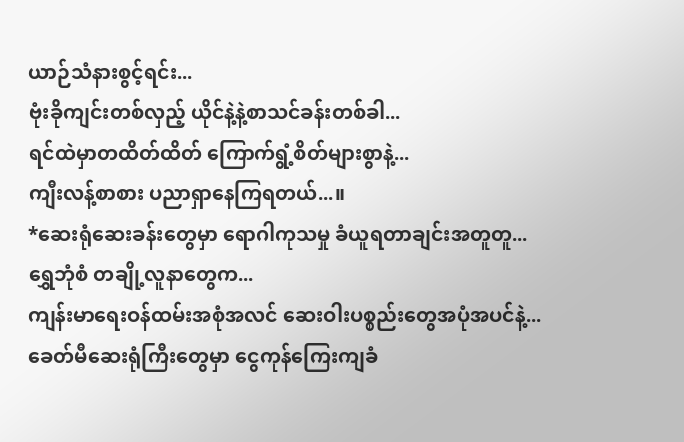ယာဉ်သံနားစွင့်ရင်း...
ဗုံးခိုကျင်းတစ်လှည့် ယိုင်နဲ့နဲ့စာသင်ခန်းတစ်ခါ...
ရင်ထဲမှာတထိတ်ထိတ် ကြောက်ရွံ့စိတ်များစွာနဲ့...
ကျီးလန့်စာစား ပညာရှာနေကြရတယ်...။
*ဆေးရုံဆေးခန်းတွေမှာ ရောဂါကုသမှု ခံယူရတာချင်းအတူတူ...
ရွှေဘုံစံ တချို့လူနာတွေက...
ကျန်းမာရေးဝန်ထမ်းအစုံအလင် ဆေးဝါးပစ္စည်းတွေအပုံအပင်နဲ့...
ခေတ်မီဆေးရုံကြီးတွေမှာ ငွေကုန်ကြေးကျခံ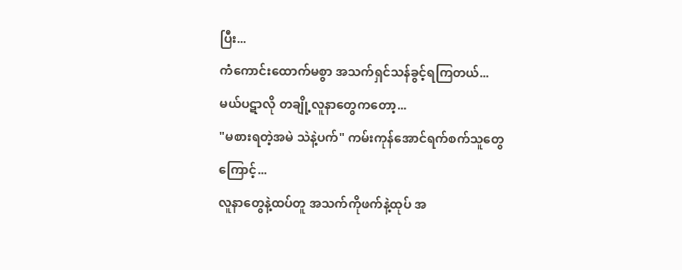ပြီး...
ကံကောင်းထောက်မစွာ အသက်ရှင်သန်ခွင့်ရကြတယ်...
မယ်ပဋာလို တချို့လူနာတွေကတော့...
"မစားရတဲ့အမဲ သဲနဲ့ပက်" ကမ်းကုန်အောင်ရက်စက်သူတွေကြောင့်...
လူနာတွေနဲ့ထပ်တူ အသက်ကိုဖက်နဲ့ထုပ် အ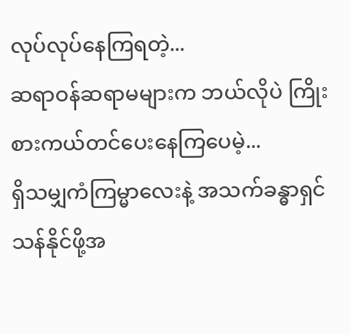လုပ်လုပ်နေကြရတဲ့...
ဆရာဝန်ဆရာမများက ဘယ်လိုပဲ ကြိုးစားကယ်တင်ပေးနေကြပေမဲ့...
ရှိသမျှကံကြမ္မာလေးနဲ့ အသက်ခန္ဓာရှင်သန်နိုင်ဖို့အ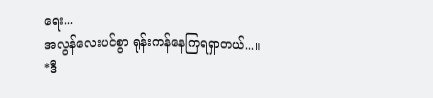ရေး...
အလွန်လေးပင်စွာ ရုန်းကန်နေကြရရှာတယ်...။
*ဒီ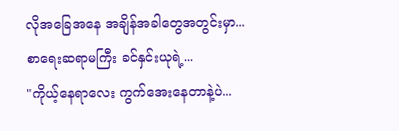လိုအခြေအနေ အချိန်အခါတွေအတွင်းမှာ...
စာရေးဆရာမကြီး ခင်နှင်းယုရဲ့...
"ကိုယ့်နေရာလေး ကွက်အေးနေတာနဲ့ပဲ...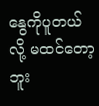နွေကိုပူတယ်လို့ မထင်တော့ဘူး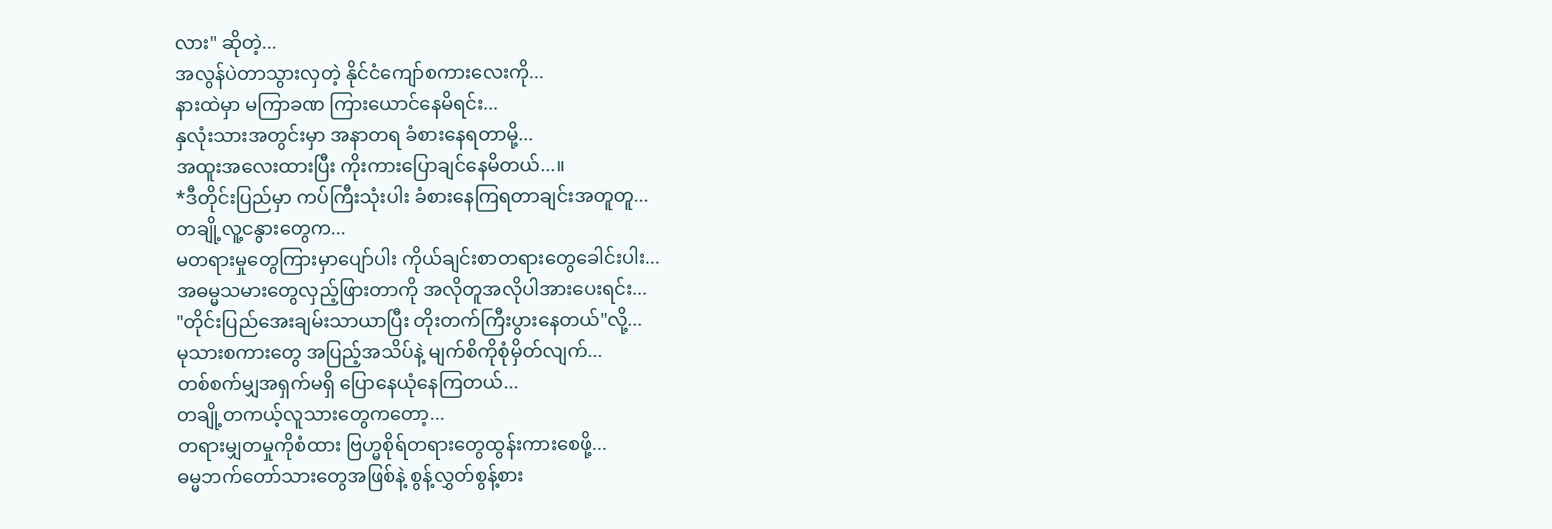လား" ဆိုတဲ့...
အလွန်ပဲတာသွားလှတဲ့ နိုင်ငံကျော်စကားလေးကို...
နားထဲမှာ မကြာခဏ ကြားယောင်နေမိရင်း...
နှလုံးသားအတွင်းမှာ အနာတရ ခံစားနေရတာမို့...
အထူးအလေးထားပြီး ကိုးကားပြောချင်နေမိတယ်...။
*ဒီတိုင်းပြည်မှာ ကပ်ကြီးသုံးပါး ခံစားနေကြရတာချင်းအတူတူ...
တချို့လူ့ငနွားတွေက...
မတရားမှုတွေကြားမှာပျော်ပါး ကိုယ်ချင်းစာတရားတွေခေါင်းပါး...
အဓမ္မသမားတွေလှည့်ဖြားတာကို အလိုတူအလိုပါအားပေးရင်း...
"တိုင်းပြည်အေးချမ်းသာယာပြီး တိုးတက်ကြီးပွားနေတယ်"လို့...
မုသားစကားတွေ အပြည့်အသိပ်နဲ့ မျက်စိကိုစုံမှိတ်လျက်...
တစ်စက်မျှအရှက်မရှိ ပြောနေယုံနေကြတယ်...
တချို့တကယ့်လူသားတွေကတော့...
တရားမျှတမှုကိုစံထား ဗြဟ္မစိုရ်တရားတွေထွန်းကားစေဖို့...
ဓမ္မဘက်တော်သားတွေအဖြစ်နဲ့ စွန့်လွှတ်စွန့်စား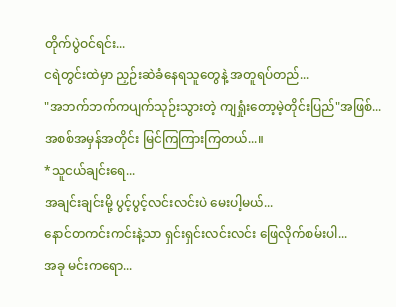တိုက်ပွဲဝင်ရင်း...
ငရဲတွင်းထဲမှာ ညှဉ်းဆဲခံနေရသူတွေနဲ့ အတူရပ်တည်...
"အဘက်ဘက်ကပျက်သုဉ်းသွားတဲ့ ကျရှုံးတော့မဲ့တိုင်းပြည်"အဖြစ်...
အစစ်အမှန်အတိုင်း မြင်ကြကြားကြတယ်...။
*သူငယ်ချင်းရေ...
အချင်းချင်းမို့ ပွင့်ပွင့်လင်းလင်းပဲ မေးပါ့မယ်...
နောင်တကင်းကင်းနဲ့သာ ရှင်းရှင်းလင်းလင်း ဖြေလိုက်စမ်းပါ...
အခု မင်းကရော...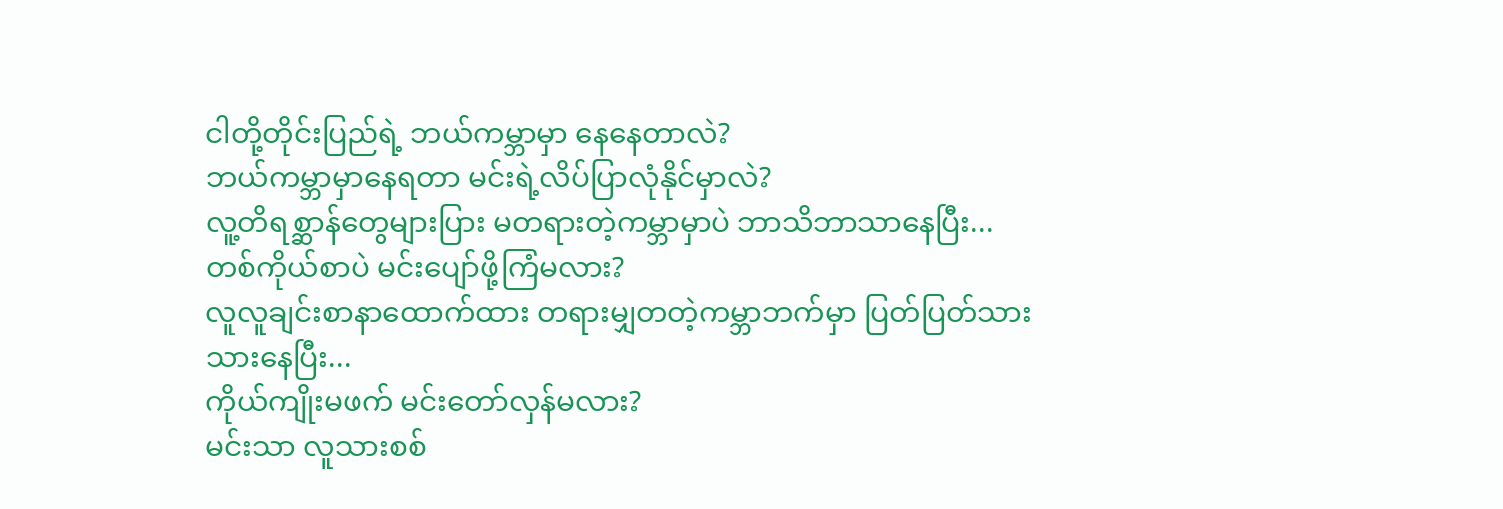ငါတို့တိုင်းပြည်ရဲ့ ဘယ်ကမ္ဘာမှာ နေနေတာလဲ?
ဘယ်ကမ္ဘာမှာနေရတာ မင်းရဲ့လိပ်ပြာလုံနိုင်မှာလဲ?
လူ့တိရစ္ဆာန်တွေများပြား မတရားတဲ့ကမ္ဘာမှာပဲ ဘာသိဘာသာနေပြီး...
တစ်ကိုယ်စာပဲ မင်းပျော်ဖို့ကြံမလား?
လူလူချင်းစာနာထောက်ထား တရားမျှတတဲ့ကမ္ဘာဘက်မှာ ပြတ်ပြတ်သားသားနေပြီး...
ကိုယ်ကျိုးမဖက် မင်းတော်လှန်မလား?
မင်းသာ လူသားစစ်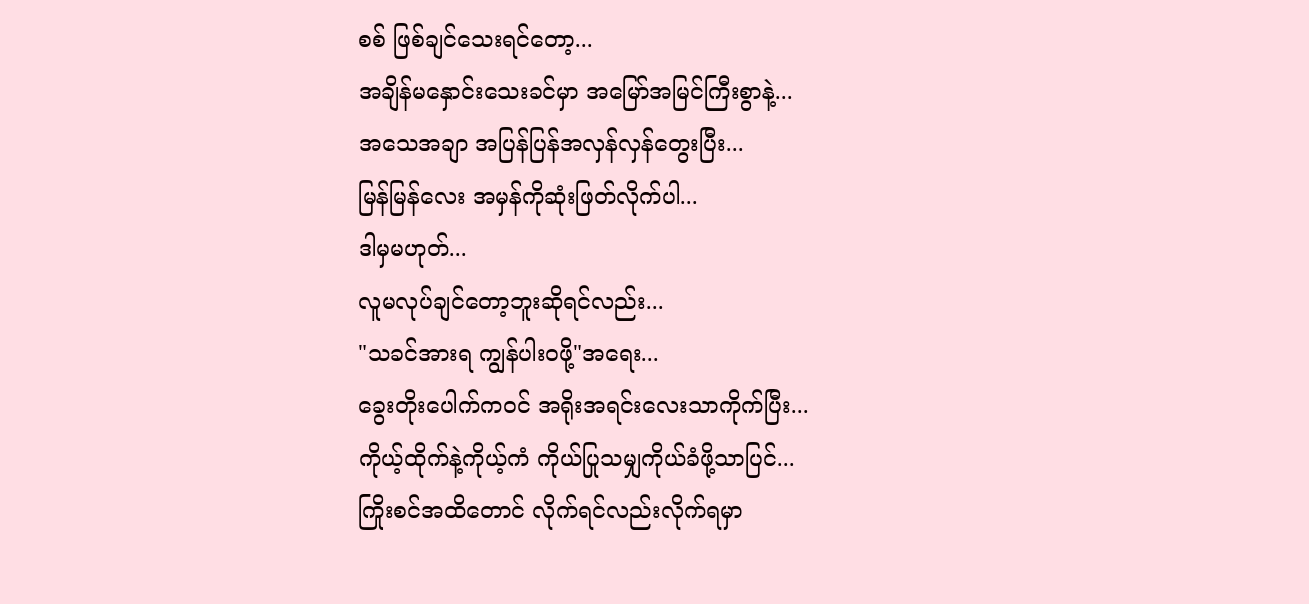စစ် ဖြစ်ချင်သေးရင်တော့...
အချိန်မနှောင်းသေးခင်မှာ အမြော်အမြင်ကြီးစွာနဲ့...
အသေအချာ အပြန်ပြန်အလှန်လှန်တွေးပြီး...
မြန်မြန်လေး အမှန်ကိုဆုံးဖြတ်လိုက်ပါ...
ဒါမှမဟုတ်...
လူမလုပ်ချင်တော့ဘူးဆိုရင်လည်း...
"သခင်အားရ ကျွန်ပါးဝဖို့"အရေး...
ခွေးတိုးပေါက်ကဝင် အရိုးအရင်းလေးသာကိုက်ပြီး...
ကိုယ့်ထိုက်နဲ့ကိုယ့်ကံ ကိုယ်ပြုသမျှကိုယ်ခံဖို့သာပြင်...
ကြိုးစင်အထိတောင် လိုက်ရင်လည်းလိုက်ရမှာ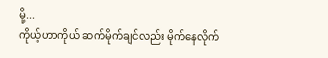မို့...
ကိုယ့်ဟာကိုယ် ဆက်မိုက်ချင်လည်း မိုက်နေလိုက်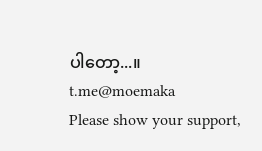ပါတော့...။
t.me@moemaka
Please show your support,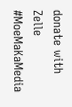donate with Zelle
#MoeMaKaMedia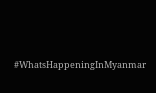#WhatsHappeningInMyanmar